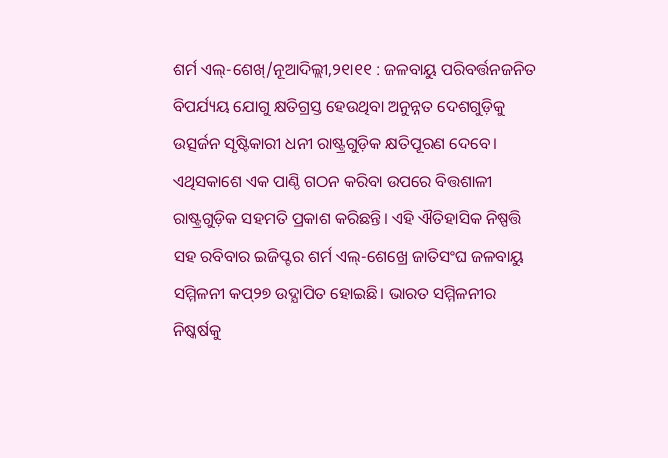ଶର୍ମ ଏଲ୍-ଶେଖ୍/ନୂଆଦିଲ୍ଲୀ,୨୧ା୧୧ : ଜଳବାୟୁ ପରିବର୍ତ୍ତନଜନିତ ବିପର୍ଯ୍ୟୟ ଯୋଗୁ କ୍ଷତିଗ୍ରସ୍ତ ହେଉଥିବା ଅନୁନ୍ନତ ଦେଶଗୁଡ଼ିକୁ ଉତ୍ସର୍ଜନ ସୃଷ୍ଟିକାରୀ ଧନୀ ରାଷ୍ଟ୍ରଗୁଡ଼ିକ କ୍ଷତିପୂରଣ ଦେବେ। ଏଥିସକାଶେ ଏକ ପାଣ୍ଠି ଗଠନ କରିବା ଉପରେ ବିତ୍ତଶାଳୀ ରାଷ୍ଟ୍ରଗୁଡ଼ିକ ସହମତି ପ୍ରକାଶ କରିଛନ୍ତି। ଏହି ଐତିହାସିକ ନିଷ୍ପତ୍ତି ସହ ରବିବାର ଇଜିପ୍ଟର ଶର୍ମ ଏଲ୍-ଶେଖ୍ରେ ଜାତିସଂଘ ଜଳବାୟୁ ସମ୍ମିଳନୀ କପ୍୨୭ ଉଦ୍ଯାପିତ ହୋଇଛି। ଭାରତ ସମ୍ମିଳନୀର ନିଷ୍କର୍ଷକୁ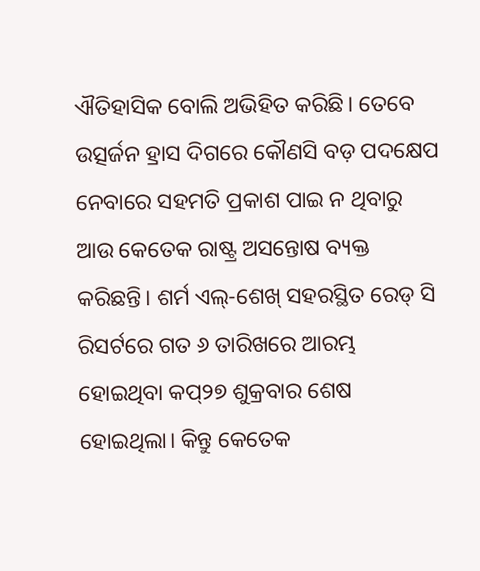ଐତିହାସିକ ବୋଲି ଅଭିହିତ କରିଛି। ତେବେ ଉତ୍ସର୍ଜନ ହ୍ରାସ ଦିଗରେ କୌଣସି ବଡ଼ ପଦକ୍ଷେପ ନେବାରେ ସହମତି ପ୍ରକାଶ ପାଇ ନ ଥିବାରୁ ଆଉ କେତେକ ରାଷ୍ଟ୍ର ଅସନ୍ତୋଷ ବ୍ୟକ୍ତ କରିଛନ୍ତି। ଶର୍ମ ଏଲ୍-ଶେଖ୍ ସହରସ୍ଥିତ ରେଡ୍ ସି ରିସର୍ଟରେ ଗତ ୬ ତାରିଖରେ ଆରମ୍ଭ ହୋଇଥିବା କପ୍୨୭ ଶୁକ୍ରବାର ଶେଷ ହୋଇଥିଲା। କିନ୍ତୁ କେତେକ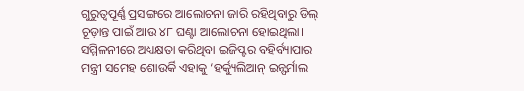ଗୁରୁତ୍ୱପୂର୍ଣ୍ଣ ପ୍ରସଙ୍ଗରେ ଆଲୋଚନା ଜାରି ରହିଥିବାରୁ ଡିଲ୍ ଚୂଡ଼ାନ୍ତ ପାଇଁ ଆଉ ୪୮ ଘଣ୍ଟା ଆଲୋଚନା ହୋଇଥିଲା। ସମ୍ମିଳନୀରେ ଅଧ୍ୟକ୍ଷତା କରିଥିବା ଇଜିପ୍ଟର ବହିର୍ବ୍ୟାପାର ମନ୍ତ୍ରୀ ସମେହ ଶୋଉର୍କି ଏହାକୁ ‘ହର୍କ୍ୟୁଲିଆନ୍ ଇନ୍ଫର୍ମାଲ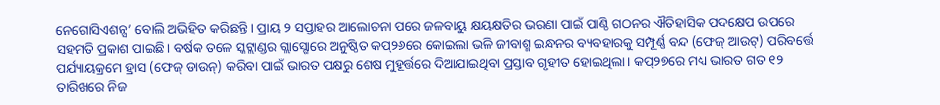ନେଗୋସିଏଶନ୍ସ’ ବୋଲି ଅଭିହିତ କରିଛନ୍ତି। ପ୍ରାୟ ୨ ସପ୍ତାହର ଆଲୋଚନା ପରେ ଜଳବାୟୁ କ୍ଷୟକ୍ଷତିର ଭରଣା ପାଇଁ ପାଣ୍ଠି ଗଠନର ଐତିହାସିକ ପଦକ୍ଷେପ ଉପରେ ସହମତି ପ୍ରକାଶ ପାଇଛି। ବର୍ଷକ ତଳେ ସ୍କଟ୍ଲାଣ୍ଡର ଗ୍ଲାସ୍ଗୋରେ ଅନୁଷ୍ଠିତ କପ୍୨୬ରେ କୋଇଲା ଭଳି ଜୀବାଶ୍ମ ଇନ୍ଧନର ବ୍ୟବହାରକୁ ସମ୍ପୂର୍ଣ୍ଣ ବନ୍ଦ (ଫେଜ୍ ଆଉଟ୍) ପରିବର୍ତ୍ତେ ପର୍ଯ୍ୟାୟକ୍ରମେ ହ୍ରାସ (ଫେଜ୍ ଡାଉନ୍) କରିବା ପାଇଁ ଭାରତ ପକ୍ଷରୁ ଶେଷ ମୁହୂର୍ତ୍ତରେ ଦିଆଯାଇଥିବା ପ୍ରସ୍ତାବ ଗୃହୀତ ହୋଇଥିଲା। କପ୍୨୭ରେ ମଧ୍ୟ ଭାରତ ଗତ ୧୨ ତାରିଖରେ ନିଜ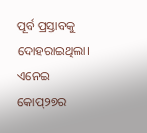ପୂର୍ବ ପ୍ରସ୍ତାବକୁ ଦୋହରାଇଥିଲା।
ଏନେଇ କୋପ୍୨୭ର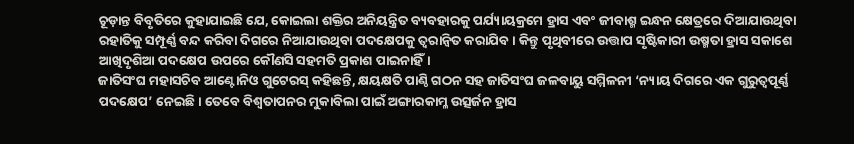ଚୂଡ଼ାନ୍ତ ବିବୃତିରେ କୁହାଯାଇଛି ଯେ, କୋଇଲା ଶକ୍ତିର ଅନିୟନ୍ତ୍ରିତ ବ୍ୟବହାରକୁ ପର୍ଯ୍ୟାୟକ୍ରମେ ହ୍ରାସ ଏବଂ ଜୀବାଶ୍ମ ଇନ୍ଧନ କ୍ଷେତ୍ରରେ ଦିଆଯାଉଥିବା ରହାତିକୁ ସମ୍ପୂର୍ଣ୍ଣ ବନ୍ଦ କରିବା ଦିଗରେ ନିଆଯାଉଥିବା ପଦକ୍ଷେପକୁ ତ୍ୱରାନ୍ବିତ କରାଯିବ। କିନ୍ତୁ ପୃଥିବୀରେ ଉତ୍ତାପ ସୃଷ୍ଟିକାରୀ ଉଷ୍ମତା ହ୍ରାସ ସକାଶେ ଆଖିଦୃଶିଆ ପଦକ୍ଷେପ ଉପରେ କୌଣସି ସହମତି ପ୍ରକାଶ ପାଇନାହିଁ।
ଜାତିସଂଘ ମହାସଚିବ ଆଣ୍ଟୋନିଓ ଗୁଟେରସ୍ କହିଛନ୍ତି, କ୍ଷୟକ୍ଷତି ପାଣ୍ଠି ଗଠନ ସହ ଜାତିସଂଘ ଜଳବାୟୁ ସମ୍ମିଳନୀ ‘ନ୍ୟାୟ ଦିଗରେ ଏକ ଗୁରୁତ୍ୱପୂର୍ଣ୍ଣ ପଦକ୍ଷେପ’ ନେଇଛି। ତେବେ ବିଶ୍ୱତାପନର ମୁକାବିଲା ପାଇଁ ଅଙ୍ଗାରକାମ୍ଳ ଉତ୍ସର୍ଜନ ହ୍ରାସ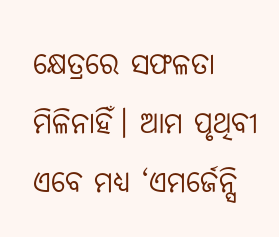କ୍ଷେତ୍ରରେ ସଫଳତା ମିଳିନାହିଁ। ଆମ ପୃଥିବୀ ଏବେ ମଧ୍ୟ ‘ଏମର୍ଜେନ୍ସି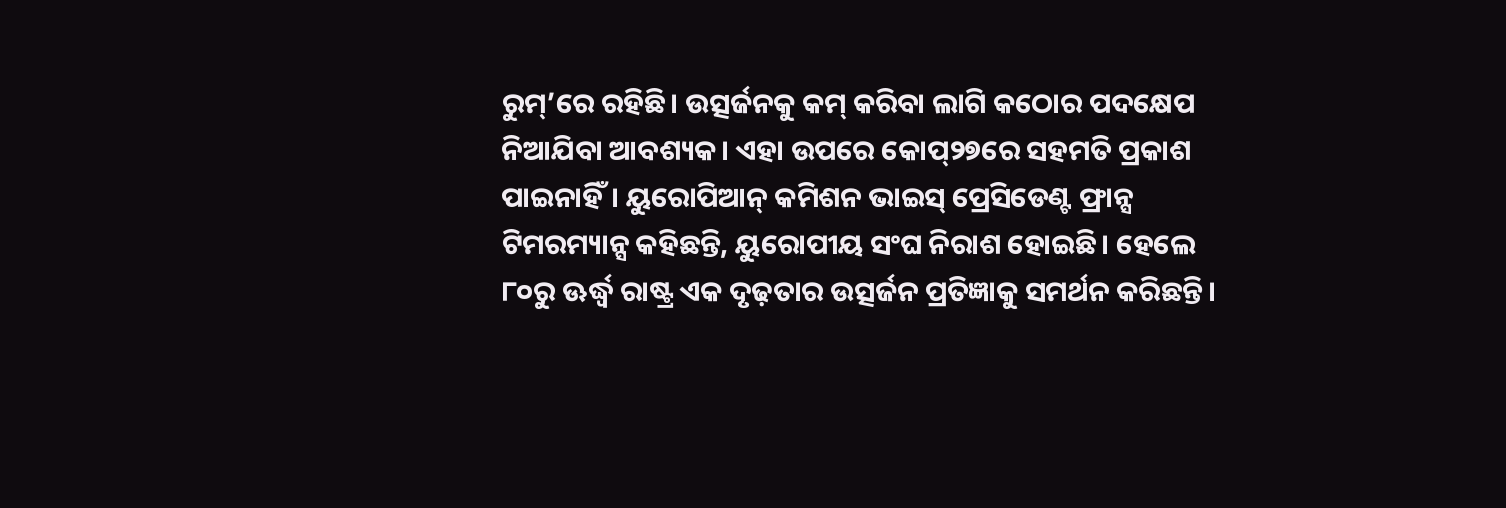ରୁମ୍’ରେ ରହିଛି। ଉତ୍ସର୍ଜନକୁ କମ୍ କରିବା ଲାଗି କଠୋର ପଦକ୍ଷେପ ନିଆଯିବା ଆବଶ୍ୟକ। ଏହା ଉପରେ କୋପ୍୨୭ରେ ସହମତି ପ୍ରକାଶ ପାଇନାହିଁ। ୟୁରୋପିଆନ୍ କମିଶନ ଭାଇସ୍ ପ୍ରେସିଡେଣ୍ଟ ଫ୍ରାନ୍ସ ଟିମରମ୍ୟାନ୍ସ କହିଛନ୍ତି, ୟୁରୋପୀୟ ସଂଘ ନିରାଶ ହୋଇଛି। ହେଲେ ୮୦ରୁ ଊର୍ଦ୍ଧ୍ୱ ରାଷ୍ଟ୍ର ଏକ ଦୃଢ଼ତାର ଉତ୍ସର୍ଜନ ପ୍ରତିଜ୍ଞାକୁ ସମର୍ଥନ କରିଛନ୍ତି।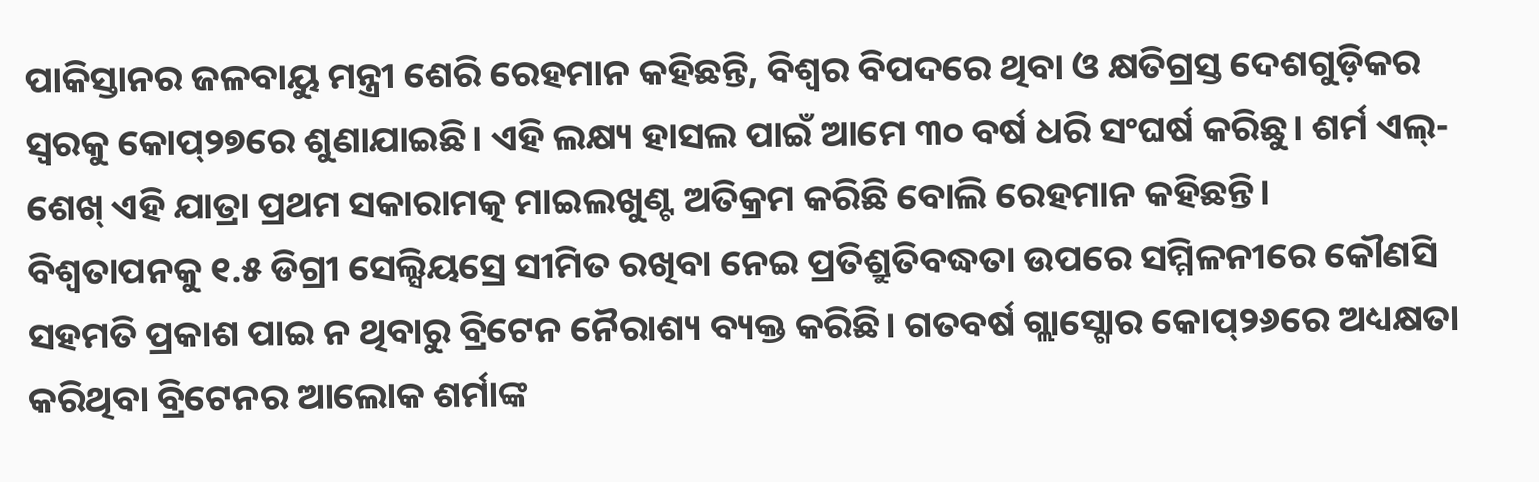ପାକିସ୍ତାନର ଜଳବାୟୁ ମନ୍ତ୍ରୀ ଶେରି ରେହମାନ କହିଛନ୍ତି, ବିଶ୍ୱର ବିପଦରେ ଥିବା ଓ କ୍ଷତିଗ୍ରସ୍ତ ଦେଶଗୁଡ଼ିକର ସ୍ବରକୁ କୋପ୍୨୭ରେ ଶୁଣାଯାଇଛି। ଏହି ଲକ୍ଷ୍ୟ ହାସଲ ପାଇଁ ଆମେ ୩୦ ବର୍ଷ ଧରି ସଂଘର୍ଷ କରିଛୁ। ଶର୍ମ ଏଲ୍-ଶେଖ୍ ଏହି ଯାତ୍ରା ପ୍ରଥମ ସକାରାମତ୍କ ମାଇଲଖୁଣ୍ଟ ଅତିକ୍ରମ କରିଛି ବୋଲି ରେହମାନ କହିଛନ୍ତି।
ବିଶ୍ୱତାପନକୁ ୧.୫ ଡିଗ୍ରୀ ସେଲ୍ସିୟସ୍ରେ ସୀମିତ ରଖିବା ନେଇ ପ୍ରତିଶ୍ରୁତିବଦ୍ଧତା ଉପରେ ସମ୍ମିଳନୀରେ କୌଣସି ସହମତି ପ୍ରକାଶ ପାଇ ନ ଥିବାରୁ ବ୍ରିଟେନ ନୈରାଶ୍ୟ ବ୍ୟକ୍ତ କରିଛି। ଗତବର୍ଷ ଗ୍ଲାସ୍ଗୋର କୋପ୍୨୬ରେ ଅଧ୍ୟକ୍ଷତା କରିଥିବା ବ୍ରିଟେନର ଆଲୋକ ଶର୍ମାଙ୍କ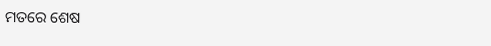ମତରେ ଶେଷ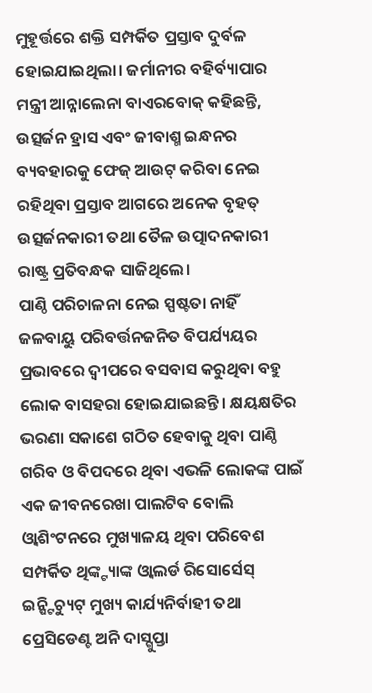ମୁହୂର୍ତ୍ତରେ ଶକ୍ତି ସମ୍ପର୍କିତ ପ୍ରସ୍ତାବ ଦୁର୍ବଳ ହୋଇଯାଇଥିଲା। ଜର୍ମାନୀର ବହିର୍ବ୍ୟାପାର ମନ୍ତ୍ରୀ ଆନ୍ନାଲେନା ବାଏରବୋକ୍ କହିଛନ୍ତି, ଉତ୍ସର୍ଜନ ହ୍ରାସ ଏବଂ ଜୀବାଶ୍ମ ଇନ୍ଧନର ବ୍ୟବହାରକୁ ଫେଜ୍ ଆଉଟ୍ କରିବା ନେଇ ରହିଥିବା ପ୍ରସ୍ତାବ ଆଗରେ ଅନେକ ବୃହତ୍ ଉତ୍ସର୍ଜନକାରୀ ତଥା ତୈଳ ଉତ୍ପାଦନକାରୀ ରାଷ୍ଟ୍ର ପ୍ରତିବନ୍ଧକ ସାଜିଥିଲେ।
ପାଣ୍ଠି ପରିଚାଳନା ନେଇ ସ୍ପଷ୍ଟତା ନାହିଁ
ଜଳବାୟୁ ପରିବର୍ତ୍ତନଜନିତ ବିପର୍ଯ୍ୟୟର ପ୍ରଭାବରେ ଦ୍ୱୀପରେ ବସବାସ କରୁଥିବା ବହୁ ଲୋକ ବାସହରା ହୋଇଯାଇଛନ୍ତି। କ୍ଷୟକ୍ଷତିର ଭରଣା ସକାଶେ ଗଠିତ ହେବାକୁ ଥିବା ପାଣ୍ଠି ଗରିବ ଓ ବିପଦରେ ଥିବା ଏଭଳି ଲୋକଙ୍କ ପାଇଁ ଏକ ଜୀବନରେଖା ପାଲଟିବ ବୋଲି ଓ୍ବାଶିଂଟନରେ ମୁଖ୍ୟାଳୟ ଥିବା ପରିବେଶ ସମ୍ପର୍କିତ ଥିଙ୍କ୍ଟ୍ୟାଙ୍କ ଓ୍ବାଲର୍ଡ ରିସୋର୍ସେସ୍ ଇନ୍ଷ୍ଟିଚ୍ୟୁଟ୍ ମୁଖ୍ୟ କାର୍ଯ୍ୟନିର୍ବାହୀ ତଥା ପ୍ରେସିଡେଣ୍ଟ ଅନି ଦାସ୍ଗୁପ୍ତା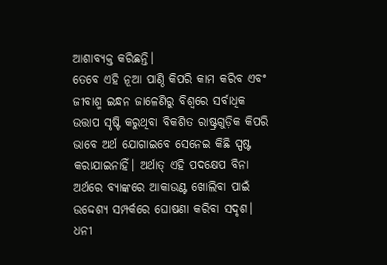ଆଶାବ୍ୟକ୍ତ କରିଛନ୍ତି।
ତେବେ ଏହି ନୂଆ ପାଣ୍ଠି କିପରି କାମ କରିବ ଏବଂ ଜୀବାଶ୍ମ ଇନ୍ଧନ ଜାଳେଣିରୁ ବିଶ୍ୱରେ ସର୍ବାଧିକ ଉତ୍ତାପ ସୃଷ୍ଟି କରୁଥିବା ବିକଶିତ ରାଷ୍ଟ୍ରଗୁଡ଼ିକ କିପରି ଭାବେ ଅର୍ଥ ଯୋଗାଇବେ ସେନେଇ କିଛି ସ୍ପଷ୍ଟ କରାଯାଇନାହିଁ। ଅର୍ଥାତ୍ ଏହି ପଦକ୍ଷେପ ବିନା ଅର୍ଥରେ ବ୍ୟାଙ୍କରେ ଆକାଉଣ୍ଟ ଖୋଲିବା ପାଇଁ ଉଦ୍ଦେଶ୍ୟ ସମ୍ପର୍କରେ ଘୋଷଣା କରିବା ସଦୃଶ। ଧନୀ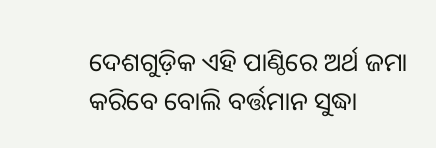ଦେଶଗୁଡ଼ିକ ଏହି ପାଣ୍ଠିରେ ଅର୍ଥ ଜମା କରିବେ ବୋଲି ବର୍ତ୍ତମାନ ସୁଦ୍ଧା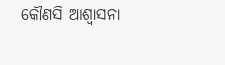କୌଣସି ଆଶ୍ୱାସନା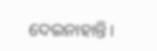ଦେଇନାହାନ୍ତି।